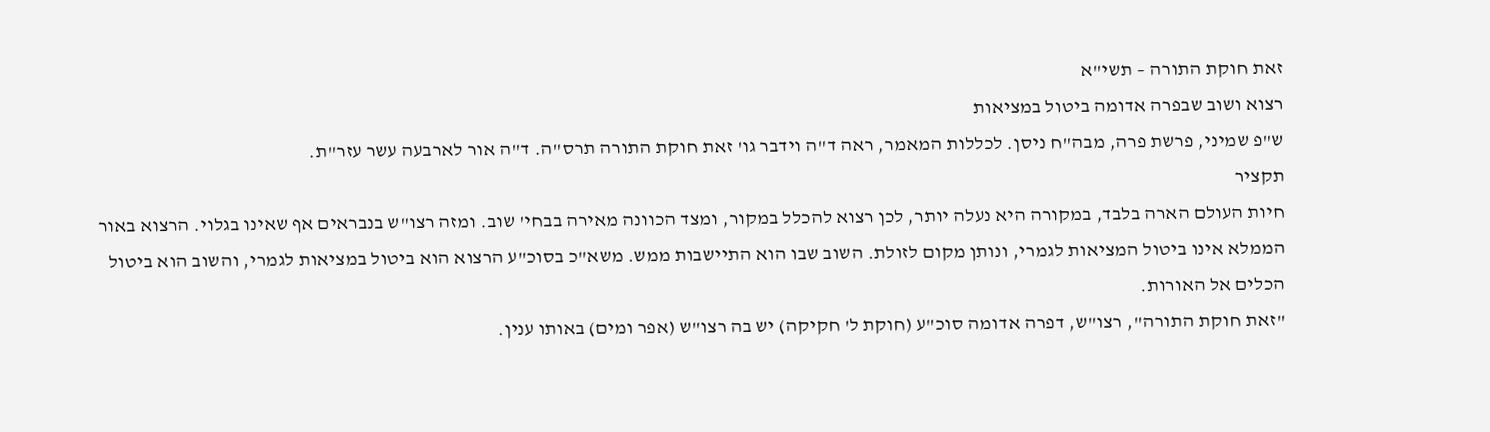זאת חוקת התורה – תשי"א
רצוא ושוב שבפרה אדומה ביטול במציאות
ש"פ שמיני, פרשת פרה, מבה"ח ניסן. לכללות המאמר, ראה ד"ה וידבר גו' זאת חוקת התורה תרס"ה. ד"ה אור לארבעה עשר עזר"ת.
תקציר
חיות העולם הארה בלבד, במקורה היא נעלה יותר, לכן רצוא להכלל במקור, ומצד הכוונה מאירה בבחי' שוב. ומזה רצו"ש בנבראים אף שאינו בגלוי. הרצוא באור הממלא אינו ביטול המציאות לגמרי, ונותן מקום לזולת. השוב שבו הוא התיישבות ממש. משא"כ בסוכ"ע הרצוא הוא ביטול במציאות לגמרי, והשוב הוא ביטול הכלים אל האורות.
"זאת חוקת התורה", רצו"ש, דפרה אדומה סוכ"ע (חוקת ל' חקיקה) יש בה רצו"ש (אפר ומים) באותו ענין.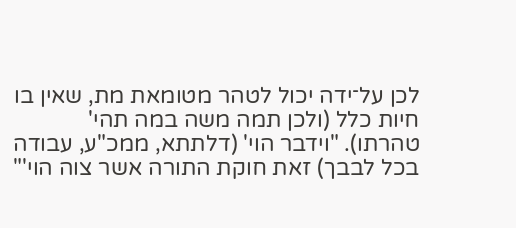לכן על־ידה יכול לטהר מטומאת מת, שאין בו חיות כלל (ולכן תמה משה במה תהי' טהרתו). "וידבר הוי' (דלתתא, ממכ"ע, עבודה בכל לבבך) זאת חוקת התורה אשר צוה הוי'"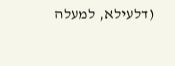(דלעילא, למעלה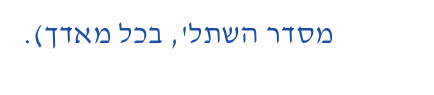מסדר השתל', בכל מאדך).